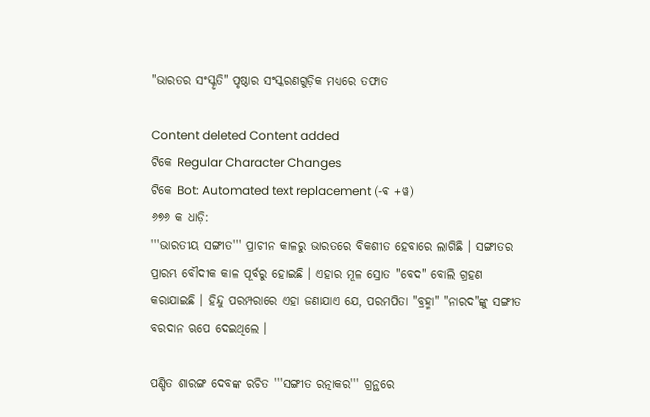"ଭାରତର ସଂସ୍କୃତି" ପୃଷ୍ଠାର ସଂସ୍କରଣ‌ଗୁଡ଼ିକ ମଧ୍ୟରେ ତଫାତ

Content deleted Content added
ଟିକେ Regular Character Changes
ଟିକେ Bot: Automated text replacement (-ଵ +ୱ)
୬୭୬ କ ଧାଡ଼ି:
'''ଭାରତୀୟ ସଙ୍ଗୀତ''' ପ୍ରାଚୀନ କାଳରୁ ଭାରତରେ ବିକଶୀତ ହେବାରେ ଲାଗିଛି । ସଙ୍ଗୀତର ପ୍ରାରମ୍ଭ ବୌଦୀକ କାଳ ପୂର୍ବରୁ ହୋଇଛି । ଏହାର ମୂଳ ସ୍ରୋତ "ବେଦ" ବୋଲି ଗ୍ରହଣ କରାଯାଇଛି । ହିନ୍ଦୁ ପରମ୍ପରାରେ ଏହା ଜଣାଯାଏ ଯେ, ପରମପିତା "ବ୍ରହ୍ମା" "ନାରଦ"ଙ୍କୁ ସଙ୍ଗୀତ ବରଦାନ ଋପେ ଦେଇଥିଲେ ।

ପଣ୍ଡିତ ଶାରଙ୍ଗ ଦେବଙ୍କ ରଚିତ '''ସଙ୍ଗୀତ ରତ୍ନାକର''' ଗ୍ରନ୍ଥରେ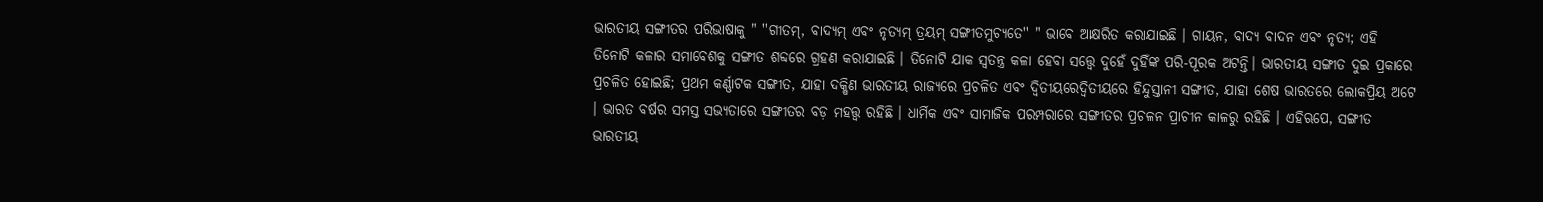ଭାରତୀୟ ସଙ୍ଗୀତର ପରିଭାଷାକୁ " ''ଗୀତମ୍, ବାଦ୍ୟମ୍ ଏବଂ ନୃତ୍ୟମ୍ ତ୍ରୟମ୍ ସଙ୍ଗୀତମୁଚ୍ୟତେ'' " ଭାବେ ଆକ୍ଷରିତ କରାଯାଇଛି । ଗାୟନ, ବାଦ୍ୟ ବାଦନ ଏବଂ ନୃତ୍ୟ; ଏହି ତିନୋଟି କଳାର ସମାବେଶକୁ ସଙ୍ଗୀତ ଶବ୍ଦରେ ଗ୍ରହଣ କରାଯାଇଛି । ତିନୋଟି ଯାକ ସ୍ୱତନ୍ତ୍ର କଳା ହେବା ସତ୍ତ୍ୱେ ଦୁହେଁ ଦୁହିଁଙ୍କ ପରି-ପୂରକ ଅଟନ୍ତି। ଭାରତୀୟ ସଙ୍ଗୀତ ଦୁଇ ପ୍ରକାରେ ପ୍ରଚଳିତ ହୋଇଛି; ପ୍ରଥମ କର୍ଣ୍ଣାଟକ ସଙ୍ଗୀତ, ଯାହା ଦକ୍ଷିଣ ଭାରତୀୟ ରାଜ୍ୟରେ ପ୍ରଚଳିତ ଏବଂ ଦ୍ଵିତୀୟରେଦ୍ୱିତୀୟରେ ହିନ୍ଦୁସ୍ତାନୀ ସଙ୍ଗୀତ, ଯାହା ଶେଷ ଭାରତରେ ଲୋକପ୍ରିୟ ଅଟେ । ଭାରତ ବର୍ଷର ସମସ୍ତ ସଭ୍ୟତାରେ ସଙ୍ଗୀତର ବଡ଼ ମହତ୍ତ୍ୱ ରହିଛି । ଧାର୍ମିକ ଏବଂ ସାମାଜିକ ପରମ୍ପରାରେ ସଙ୍ଗୀତର ପ୍ରଚଳନ ପ୍ରାଚୀନ କାଳରୁ ରହିଛି । ଏହିଋପେ, ସଙ୍ଗୀତ ଭାରତୀୟ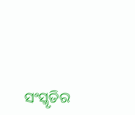ସଂସ୍କୃତିର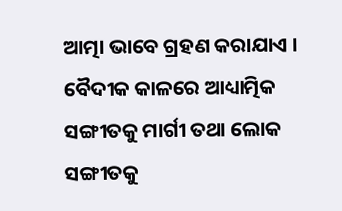ଆତ୍ମା ଭାବେ ଗ୍ରହଣ କରାଯାଏ । ବୈଦୀକ କାଳରେ ଆଧ୍ୟାତ୍ମିକ ସଙ୍ଗୀତକୁ ମାର୍ଗୀ ତଥା ଲୋକ ସଙ୍ଗୀତକୁ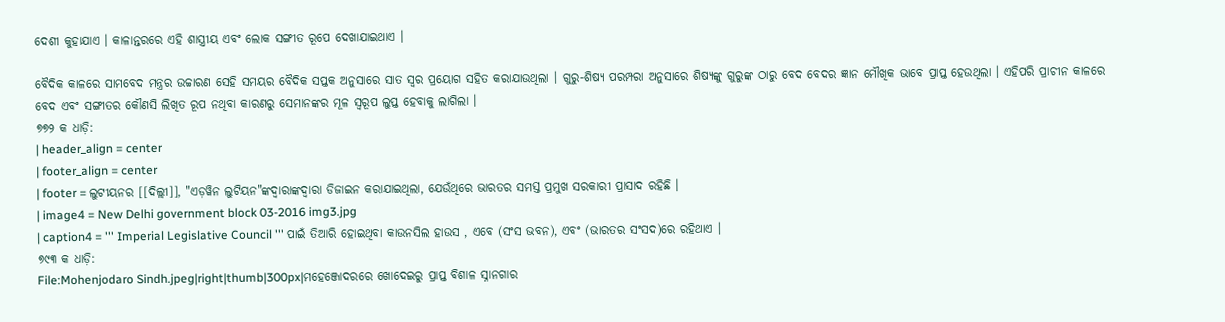ଦେଶୀ କୁହାଯାଏ । କାଳାନ୍ତରରେ ଏହି ଶାସ୍ତ୍ରୀୟ ଏବଂ ଲୋକ ସଙ୍ଗୀତ ରୂପେ ଦେଖାଯାଇଥାଏ ।

ବୈଦିକ କାଳରେ ସାମବେଦ ମନ୍ତ୍ରର ଉଚ୍ଚାରଣ ସେହି ସମୟର ବୈଦିକ ସପ୍ତକ ଅନୁସାରେ ସାତ ସ୍ୱର ପ୍ରୟୋଗ ସହିତ କରାଯାଉଥିଲା । ଗୁରୁ-ଶିଷ୍ୟ ପରମ୍ପରା ଅନୁସାରେ ଶିଷ୍ୟଙ୍କୁ ଗୁରୁଙ୍କ ଠାରୁ ବେଦ ବେଦର ଜ୍ଞାନ ମୌଖିକ ଭାବେ ପ୍ରାପ୍ତ ହେଉଥିଲା । ଏହିପରି ପ୍ରାଚୀନ କାଳରେ ବେଦ ଏବଂ ସଙ୍ଗୀତର କୌଣସି ଲିଖିତ ରୂପ ନଥିବା କାରଣରୁ ସେମାନଙ୍କର ମୂଳ ସ୍ୱରୂପ ଲୁପ୍ତ ହେବାକୁ ଲାଗିଲା ।
୭୭୨ କ ଧାଡ଼ି:
| header_align = center
| footer_align = center
| footer = ଲୁଟୀୟନର [[ଦିଲ୍ଲୀ]], "ଏଡ଼ୱିନ ଲୁଟିୟନ"ଙ୍କଦ୍ଵାରାଙ୍କଦ୍ୱାରା ଡିଜାଇନ କରାଯାଇଥିଲା, ଯେଉଁଥିରେ ଭାରତର ସମସ୍ତ ପ୍ରମୁଖ ସରକାରୀ ପ୍ରାସାଦ ରହିଛି ।
| image4 = New Delhi government block 03-2016 img3.jpg
| caption4 = ''' Imperial Legislative Council ''' ପାଇଁ ତିଆରି ହୋଇଥିବା କାଉନସିଲ ହାଉସ , ଏବେ (ସଂସ ଭବନ), ଏବଂ (ଭାରତର ସଂସଦ)ରେ ରହିଥାଏ ।
୭୯୩ କ ଧାଡ଼ି:
File:Mohenjodaro Sindh.jpeg|right|thumb|300px|ମହେଞ୍ଜୋଦରରେ ଖୋଦେଇରୁ ପ୍ରାପ୍ତ ବିଶାଳ ସ୍ନାନଗାର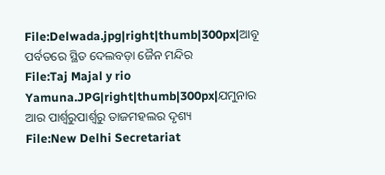File:Delwada.jpg|right|thumb|300px|ଆବୂ ପର୍ବତରେ ସ୍ଥିତ ଦେଲବଡ଼ା ଜୈନ ମନ୍ଦିର
File:Taj Majal y rio Yamuna.JPG|right|thumb|300px|ଯମୁନାର ଆର ପାର୍ଶ୍ଵରୁପାର୍ଶ୍ୱରୁ ତାଜମହଲର ଦୃଶ୍ୟ
File:New Delhi Secretariat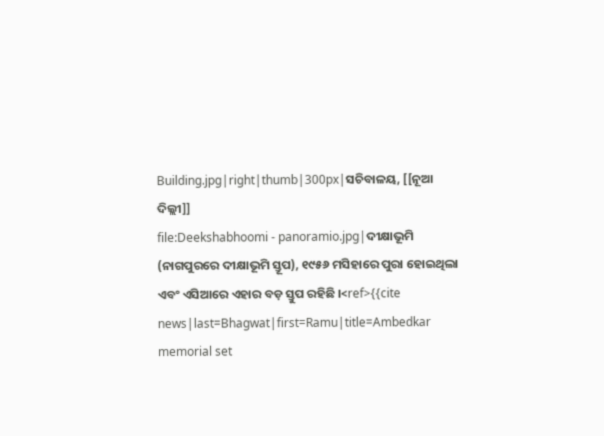Building.jpg|right|thumb|300px|ସଚିବାଳୟ, [[ନୂଆ ଦିଲ୍ଲୀ]]
file:Deekshabhoomi - panoramio.jpg|ଦୀକ୍ଷାଭୂମି (ନାଗପୁରରେ ଦୀକ୍ଷାଭୂମି ସ୍ତୂପ), ୧୯୫୬ ମସିହାରେ ପୁରା ହୋଇଥିଲା ଏବଂ ଏସିଆରେ ଏହାର ବଡ଼ ସ୍ତୁପ ରହିଛି ।<ref>{{cite news|last=Bhagwat|first=Ramu|title=Ambedkar memorial set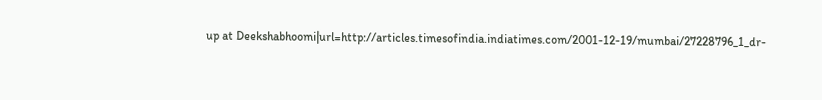up at Deekshabhoomi|url=http://articles.timesofindia.indiatimes.com/2001-12-19/mumbai/27228796_1_dr-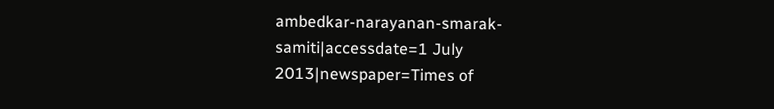ambedkar-narayanan-smarak-samiti|accessdate=1 July 2013|newspaper=Times of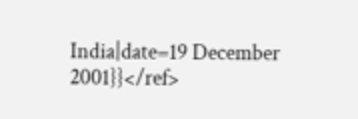India|date=19 December 2001}}</ref>